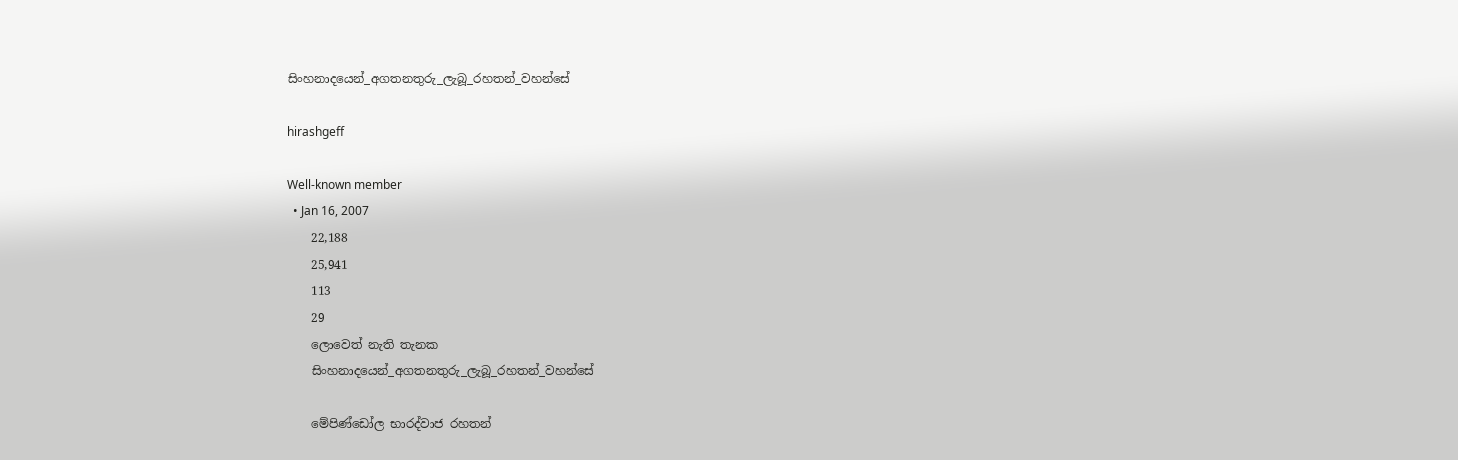සිංහනාදයෙන්_අගතනතුරු_ලැබූ_රහතන්_වහන්සේ

hirashgeff

Well-known member
  • Jan 16, 2007
    22,188
    25,941
    113
    29
    ලොවෙත් නැති තැනක
    සිංහනාදයෙන්_අගතනතුරු_ලැබූ_රහතන්_වහන්සේ

    මේපිණ්ඩෝල භාරද්වාජ රහතන්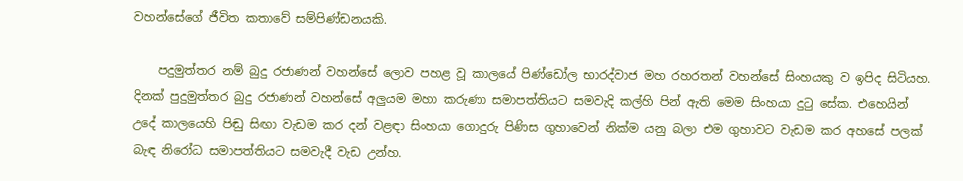වහන්සේගේ ජීවිත කතාවේ සම්පිණ්ඩනයකි.

    පදුමුත්තර නම් බුදු රජාණන් වහන්සේ ලොව පහළ වූ කාලයේ පිණ්ඩෝල භාරද්වාජ මහ රහරතන් වහන්සේ සිංහයකු ව ඉපිද සිටියහ. දිනක් පුදුමුත්තර බුදු රජාණන් වහන්සේ අලුයම මහා කරුණා සමාපත්තියට සමවැදි කල්හි පින් ඇති මෙම සිංහයා දුටු සේක. එහෙයින් උදේ කාලයෙහි පිඬු සිඟා වැඩම කර දන් වළඳා සිංහයා ගොදුරු පිණිස ගුහාවෙන් නික්ම යනු බලා එම ගුහාවට වැඩම කර අහසේ පලක් බැඳ නිරෝධ සමාපත්තියට සමවැදී වැඩ උන්හ.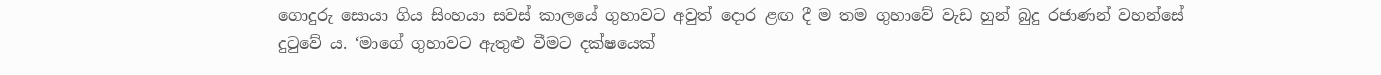ගොදුරු සොයා ගිය සිංහයා සවස් කාලයේ ගුහාවට අවුත් දොර ළඟ දී ම තම ගුහාවේ වැඩ හුන් බුදු රජාණන් වහන්සේ දුටුවේ ය. ‘මාගේ ගුහාවට ඇතුළු වීමට දක්ෂයෙක්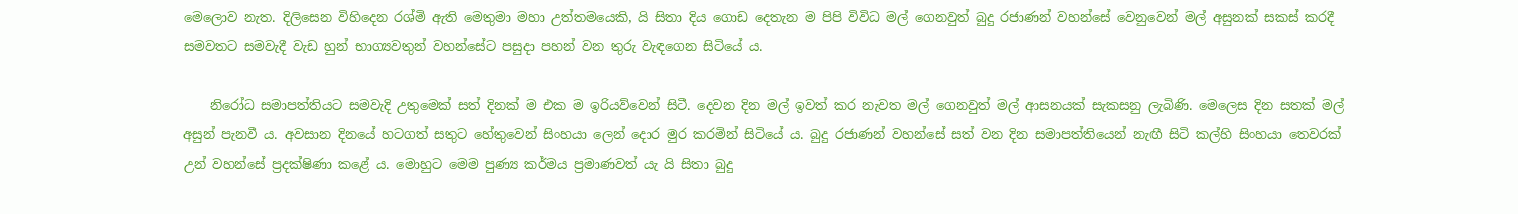මෙලොව නැත. දිලිසෙන විහිදෙන රශ්මි ඇති මෙතුමා මහා උත්තමයෙකි, යි සිතා දිය ගොඩ දෙතැන ම පිපි විවිධ මල් ගෙනවුත් බුදු රජාණන් වහන්සේ වෙනුවෙන් මල් අසුනක් සකස් කරදී සමවතට සමවැදී වැඩ හුන් භාග්‍යවතුන් වහන්සේට පසුදා පහන් වන තුරු වැඳගෙන සිටියේ ය.

    නිරෝධ සමාපත්තියට සමවැදි උතුමෙක් සත් දිනක් ම එක ම ඉරියව්වෙන් සිටී. දෙවන දින මල් ඉවත් කර නැවත මල් ගෙනවුත් මල් ආසනයක් සැකසනු ලැබිණි. මෙලෙස දින සතක් මල් අසුන් පැනවී ය. අවසාන දිනයේ හටගත් සතුට හේතුවෙන් සිංහයා ලෙන් දොර මුර කරමින් සිටියේ ය. බුදු රජාණන් වහන්සේ සත් වන දින සමාපත්තියෙන් නැඟී සිටි කල්හි සිංහයා තෙවරක් උන් වහන්සේ ප්‍රදක්ෂිණා කළේ ය. මොහුට මෙම පුණ්‍ය කර්මය ප්‍රමාණවත් යැ යි සිතා බුදු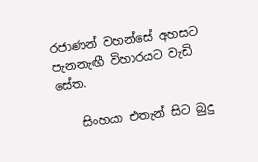රජාණන් වහන්සේ අහසට පැනනැඟී විහාරයට වැඩි සේත.

    සිංහයා එතැන් සිට බුදු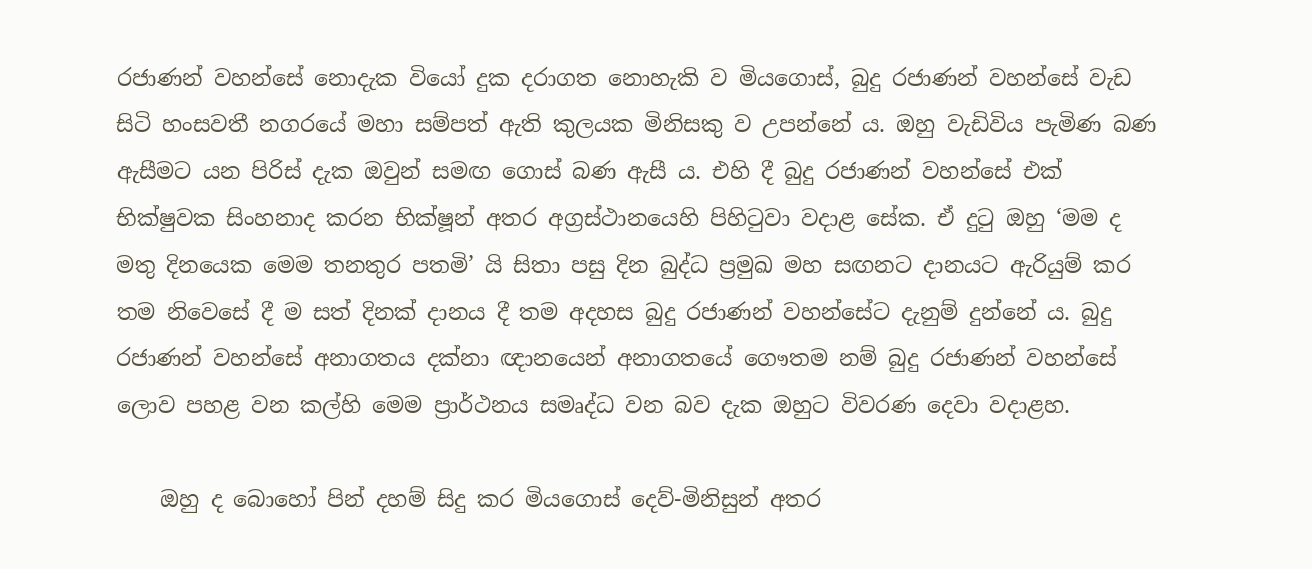රජාණන් වහන්සේ නොදැක වියෝ දුක දරාගත නොහැකි ව මියගොස්, බුදු රජාණන් වහන්සේ වැඩ සිටි හංසවතී නගරයේ මහා සම්පත් ඇති කුලයක මිනිසකු ව උපන්නේ ය. ඔහු වැඩිවිය පැමිණ බණ ඇසීමට යන පිරිස් දැක ඔවුන් සමඟ ගොස් බණ ඇසී ය. එහි දී බුදු රජාණන් වහන්සේ එක් භික්ෂුවක සිංහනාද කරන භික්ෂූන් අතර අග්‍රස්ථානයෙහි පිහිටුවා වදාළ සේක. ඒ දුටු ඔහු ‘මම ද මතු දිනයෙක මෙම තනතුර පතමි’ යි සිතා පසු දින බුද්ධ ප්‍රමුඛ මහ සඟනට දානයට ඇරියුම් කර තම නිවෙසේ දී ම සත් දිනක් දානය දී තම අදහස බුදු රජාණන් වහන්සේට දැනුම් දුන්නේ ය. බුදු රජාණන් වහන්සේ අනාගතය දක්නා ඥානයෙන් අනාගතයේ ගෞතම නම් බුදු රජාණන් වහන්සේ ලොව පහළ වන කල්හි මෙම ප්‍රාර්ථනය සමෘද්ධ වන බව දැක ඔහුට විවරණ දෙවා වදාළහ.

    ඔහු ද බොහෝ පින් දහම් සිදු කර මියගොස් දෙව්-මිනිසුන් අතර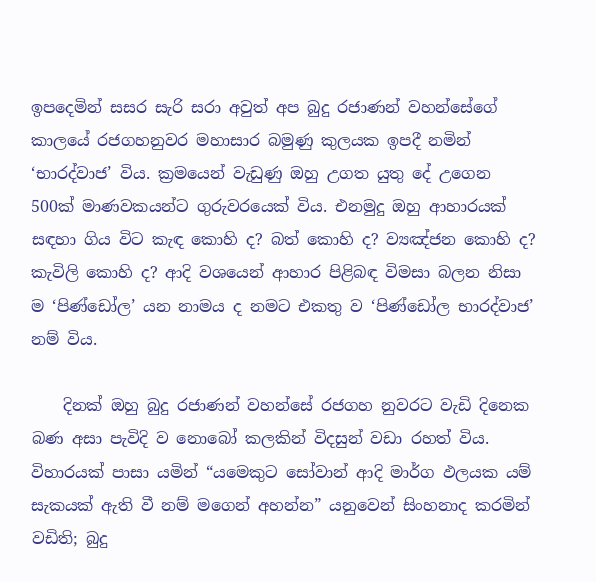ඉපදෙමින් සසර සැරි සරා අවුත් අප බුදු රජාණන් වහන්සේගේ කාලයේ රජගහනුවර මහාසාර බමුණු කුලයක ඉපදී නමින් ‘භාරද්වාජ’ විය. ක්‍රමයෙන් වැඩුණු ඔහු උගත යුතු දේ උගෙන 500ක් මාණවකයන්ට ගුරුවරයෙක් විය. එනමුදු ඔහු ආහාරයක් සඳහා ගිය විට කැඳ කොහි ද? බත් කොහි ද? ව්‍යඤ්ජන කොහි ද? කැවිලි කොහි ද? ආදි වශයෙන් ආහාර පිළිබඳ විමසා බලන නිසා ම ‘පිණ්ඩෝල’ යන නාමය ද නමට එකතු ව ‘පිණ්ඩෝල භාරද්වාජ’ නම් විය.

    දිනක් ඔහු බුදු රජාණන් වහන්සේ රජගහ නුවරට වැඩි දිනෙක බණ අසා පැවිදි ව නොබෝ කලකින් විදසුන් වඩා රහත් විය. විහාරයක් පාසා යමින් “යමෙකුට සෝවාන් ආදි මාර්ග ඵලයක යම් සැකයක් ඇති වී නම් මගෙන් අහන්න” යනුවෙන් සිංහනාද කරමින් වඩිති; බුදු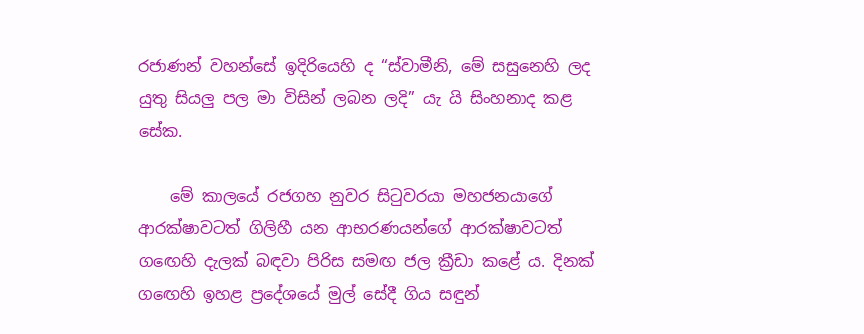රජාණන් වහන්සේ ඉදිරියෙහි ද “ස්වාමීනි, මේ සසුනෙහි ලද යුතු සියලු පල මා විසින් ලබන ලදි” යැ යි සිංහනාද කළ සේක.

    මේ කාලයේ රජගහ නුවර සිටුවරයා මහජනයාගේ ආරක්ෂාවටත් ගිලිහී යන ආභරණයන්ගේ ආරක්ෂාවටත් ගඟෙහි දැලක් බඳවා පිරිස සමඟ ජල ක්‍රීඩා කළේ ය. දිනක් ගඟෙහි ඉහළ ප්‍රදේශයේ මුල් සේදී ගිය සඳුන්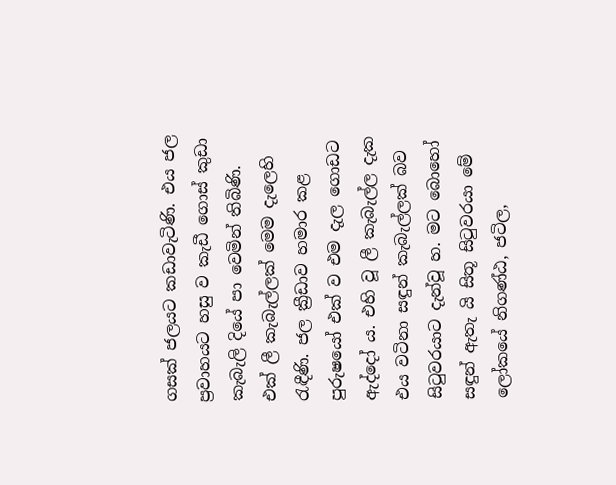ගසක් ජලයට කඩාවැටිණි. එය ජල ප්‍රවාහයට හසු ව කැඩී ගොස් කුඩා කැබැලි දියේ පා වෙමින් තිබිණි. එක් ලී කැබැල්ලක් මෙම දැලෙහි රැඳීණි. ජල ක්‍රීඩාව හමාර කළ පුරුෂයෝ එක් ව එම දැල ගොඩට ඇද්දෝ ය. එහි වූ ලී කැබැල්ල දැක එය වටිනා සඳුන් කැබැල්ලක් බව සිටුවරයාට දැන්වූ හ. මට බොහෝ සඳුන් ඇතැ යි සිතූ සිටුවරයා මේ ලෝකයේ නිගණ්ඨ, ජටිල,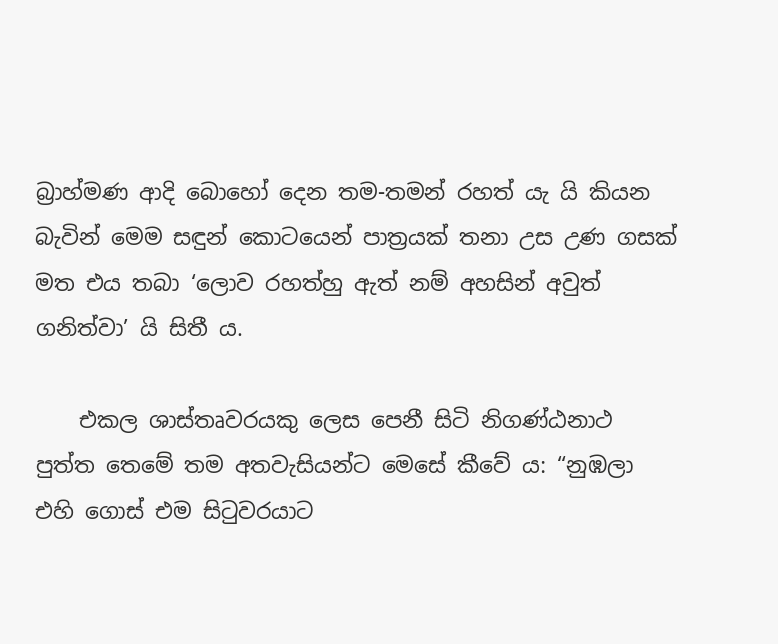බ්‍රාහ්මණ ආදි බොහෝ දෙන තම-තමන් රහත් යැ යි කියන බැවින් මෙම සඳුන් කොටයෙන් පාත්‍රයක් තනා උස උණ ගසක් මත එය තබා ‘ලොව රහත්හු ඇත් නම් අහසින් අවුත් ගනිත්වා’ යි සිතී ය.

    එකල ශාස්තෘවරයකු ලෙස පෙනී සිටි නිගණ්ඨනාථ පුත්ත තෙමේ තම අතවැසියන්ට මෙසේ කීවේ ය: “නුඹලා එහි ගොස් එම සිටුවරයාට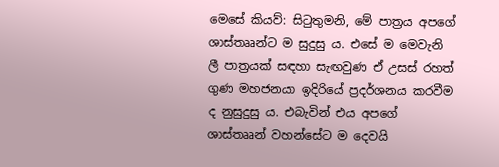මෙසේ කියව්: සිටුතුමනි, මේ පාත්‍රය අපගේ ශාස්තෲන්ට ම සුදුසු ය. එසේ ම මෙවැනි ලී පාත්‍රයක් සඳහා සැඟවුණ ඒ උසස් රහත් ගුණ මහජනයා ඉදිරියේ ප්‍රදර්ශනය කරවීම ද නුසුදුසු ය. එබැවින් එය අපගේ ශාස්තෲන් වහන්සේට ම දෙවයි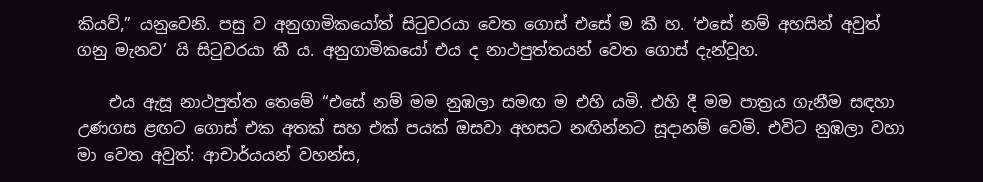කියව්,” යනුවෙනි. පසු ව අනුගාමිකයෝත් සිටුවරයා වෙත ගොස් එසේ ම කී හ. ‘එසේ නම් අහසින් අවුත් ගනු මැනව’ යි සිටුවරයා කී ය. අනුගාමිකයෝ එය ද නාථපුත්තයන් වෙත ගොස් දැන්වූහ.

    එය ඇසූ නාථපුත්ත තෙමේ “එසේ නම් මම නුඹලා සමඟ ම එහි යමි. එහි දී මම පාත්‍රය ගැනීම සඳහා උණගස ළඟට ගොස් එක අතක් සහ එක් පයක් ඔසවා අහසට නඟින්නට සූදානම් වෙමි. එවිට නුඹලා වහා මා වෙත අවුත්: ආචාර්යයන් වහන්ස,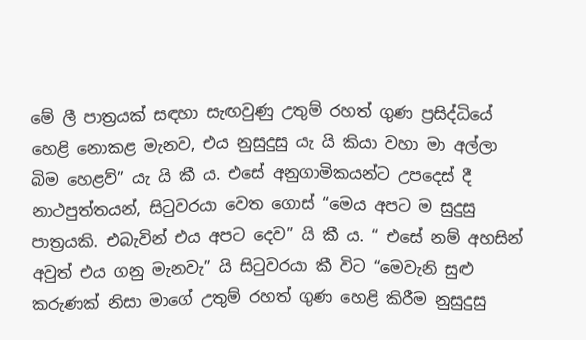මේ ලී පාත්‍රයක් සඳහා සැඟවුණු උතුම් රහත් ගුණ ප්‍රසිද්ධියේ හෙළි නොකළ මැනව, එය නුසුදුසු යැ යි කියා වහා මා අල්ලා බිම හෙළව්” යැ යි කී ය. එසේ අනුගාමිකයන්ට උපදෙස් දී නාථපුත්තයන්, සිටුවරයා වෙත ගොස් “මෙය අපට ම සුදුසු පාත්‍රයකි. එබැවින් එය අපට දෙව” යි කී ය. “ එසේ නම් අහසින් අවුත් එය ගනු මැනවැ” යි සිටුවරයා කී විට “මෙවැනි සුළු කරුණක් නිසා මාගේ උතුම් රහත් ගුණ හෙළි කිරීම නුසුදුසු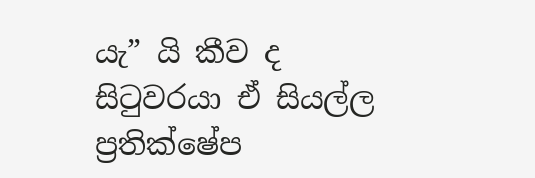යැ” යි කීව ද සිටුවරයා ඒ සියල්ල ප්‍රතික්ෂේප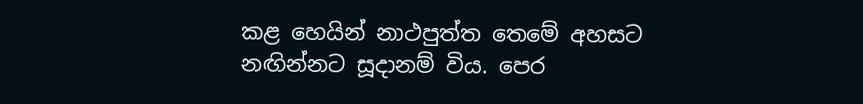කළ හෙයින් නාථපුත්ත තෙමේ අහසට නඟින්නට සූදානම් විය. පෙර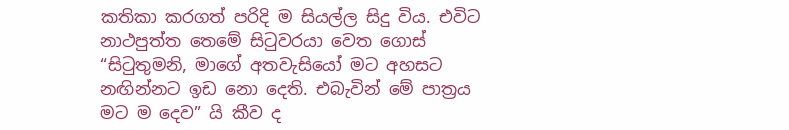කතිකා කරගත් පරිදි ම සියල්ල සිදු විය. එවිට නාථපුත්ත තෙමේ සිටුවරයා වෙත ගොස් “සිටුතුමනි, මාගේ අතවැසියෝ මට අහසට නඟින්නට ඉඩ නො දෙති. එබැවින් මේ පාත්‍රය මට ම දෙව” යි කීව ද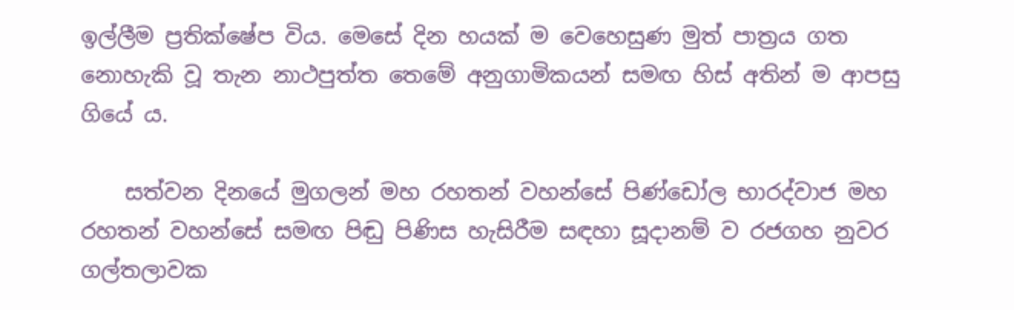ඉල්ලීම ප්‍රතික්ෂේප විය. මෙසේ දින හයක් ම වෙහෙසුණ මුත් පාත්‍රය ගත නොහැකි වූ තැන නාථපුත්ත තෙමේ අනුගාමිකයන් සමඟ හිස් අතින් ම ආපසු ගියේ ය.

    සත්වන දිනයේ මුගලන් මහ රහතන් වහන්සේ පිණ්ඩෝල භාරද්වාජ මහ රහතන් වහන්සේ සමඟ පිඬු පිණිස හැසිරීම සඳහා සූදානම් ව රජගහ නුවර ගල්තලාවක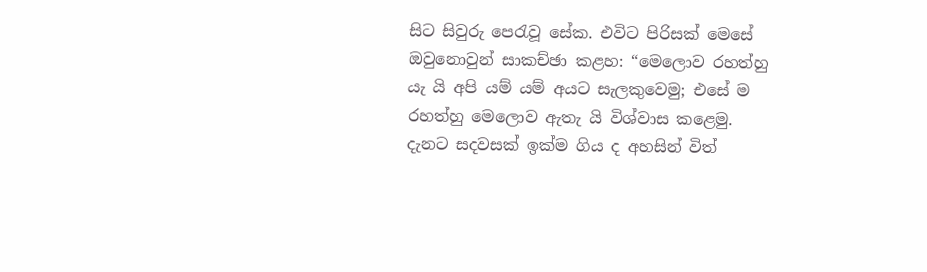සිට සිවුරු පෙරැවූ සේක. එවිට පිරිසක් මෙසේ ඔවුනොවුන් සාකච්ඡා කළහ: “මෙලොව රහත්හු යැ යි අපි යම් යම් අයට සැලකුවෙමු; එසේ ම රහත්හු මෙලොව ඇතැ යි විශ්වාස කළෙමු. දැනට සදවසක් ඉක්ම ගිය ද අහසින් විත්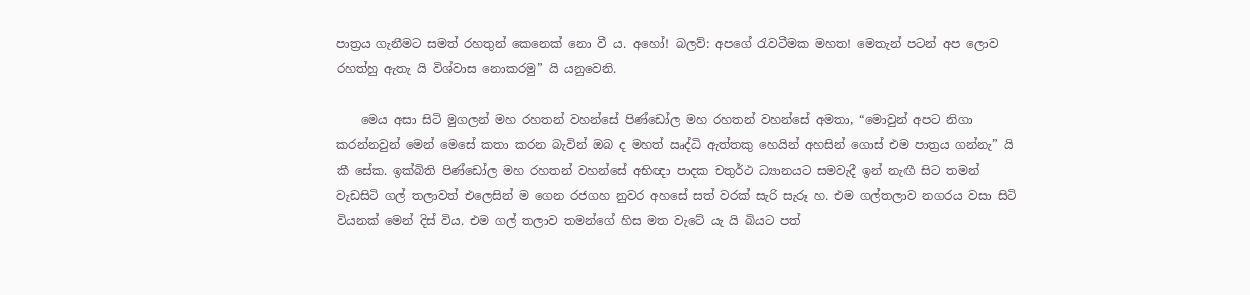පාත්‍රය ගැනීමට සමත් රහතුන් කෙනෙක් නො වී ය. අහෝ! බලව්: අපගේ රැවටීමක මහත! මෙතැන් පටන් අප ලොව රහත්හු ඇතැ යි විශ්වාස නොකරමු” යි යනුවෙනි.

    මෙය අසා සිටි මුගලන් මහ රහතන් වහන්සේ පිණ්ඩෝල මහ රහතන් වහන්සේ අමතා, “මොවුන් අපට නිගා කරන්නවුන් මෙන් මෙසේ කතා කරන බැවින් ඔබ ද මහත් ඍද්ධි ඇත්තකු හෙයින් අහසින් ගොස් එම පාත්‍රය ගන්නැ” යි කී සේක. ඉක්බිති පිණ්ඩෝල මහ රහතන් වහන්සේ අභිඥා පාදක චතුර්ථ ධ්‍යානයට සමවැදී ඉන් නැඟී සිට තමන් වැඩසිටි ගල් තලාවත් එලෙසින් ම ගෙන රජගහ නුවර අහසේ සත් වරක් සැරි සැරූ හ. එම ගල්තලාව නගරය වසා සිටි වියනක් මෙන් දිස් විය. එම ගල් තලාව තමන්ගේ හිස මත වැටේ යැ යි බියට පත්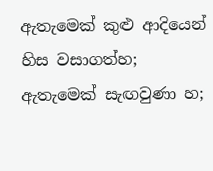ඇතැමෙක් කුළු ආදියෙන් හිස වසාගත්හ; ඇතැමෙක් සැඟවුණා හ;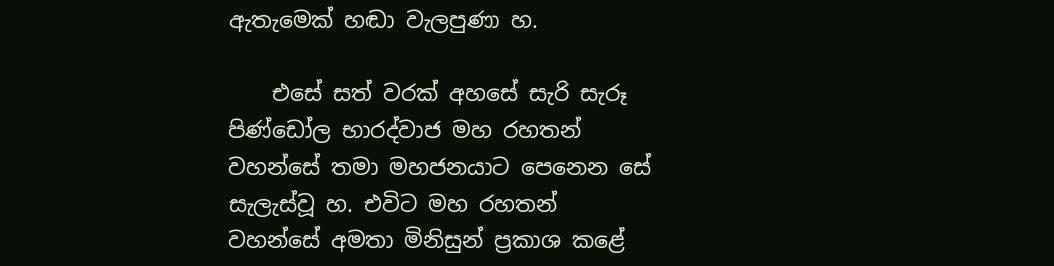ඇතැමෙක් හඬා වැලපුණා හ.

    එසේ සත් වරක් අහසේ සැරි සැරූ පිණ්ඩෝල භාරද්වාජ මහ රහතන් වහන්සේ තමා මහජනයාට පෙනෙන සේ සැලැස්වූ හ. එවිට මහ රහතන් වහන්සේ අමතා මිනිසුන් ප්‍රකාශ කළේ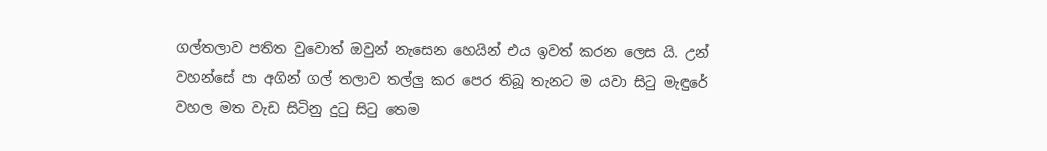ගල්තලාව පතිත වුවොත් ඔවුන් නැසෙන හෙයින් එය ඉවත් කරන ලෙස යි. උන් වහන්සේ පා අගින් ගල් තලාව තල්ලු කර පෙර තිබූ තැනට ම යවා සිටු මැඳුරේ වහල මත වැඩ සිටිනු දුටු සිටු තෙම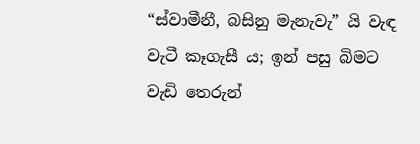“ස්වාමීනී, බසිනු මැනැවැ” යි වැඳ වැටී කෑගැසී ය; ඉන් පසු බිමට වැඩි තෙරුන්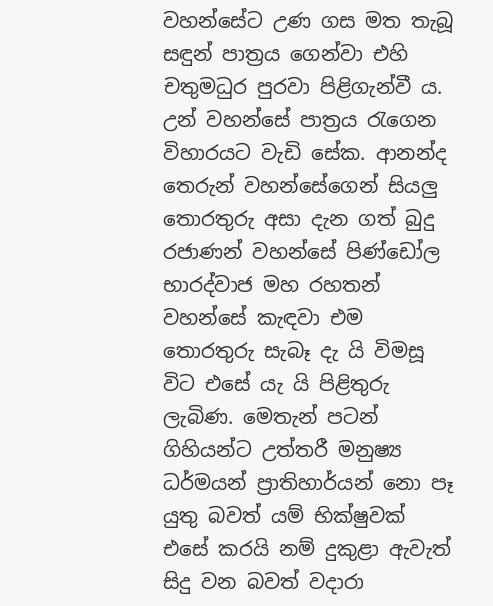වහන්සේට උණ ගස මත තැබූ සඳුන් පාත්‍රය ගෙන්වා එහි චතුමධුර පුරවා පිළිගැන්වී ය. උන් වහන්සේ පාත්‍රය රැගෙන විහාරයට වැඩි සේක. ආනන්ද තෙරුන් වහන්සේගෙන් සියලු තොරතුරු අසා දැන ගත් බුදු රජාණන් වහන්සේ පිණ්ඩෝල භාරද්වාජ මහ රහතන් වහන්සේ කැඳවා එම තොරතුරු සැබෑ දැ යි විමසූ විට එසේ යැ යි පිළිතුරු ලැබිණ. මෙතැන් පටන් ගිහියන්ට උත්තරී මනුෂ්‍ය ධර්මයන් ප්‍රාතිහාර්යන් නො පෑ යුතු බවත් යම් භික්ෂුවක් එසේ කරයි නම් දුකුළා ඇවැත් සිදු වන බවත් වදාරා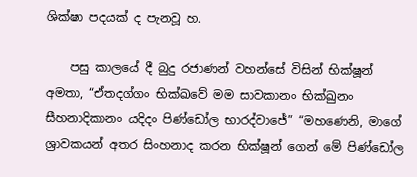ශික්ෂා පදයක් ද පැනවූ හ.

    පසු කාලයේ දී බුදු රජාණන් වහන්සේ විසින් භික්ෂූන් අමතා, “ඒතදග්ගං භික්ඛවේ මම සාවකානං භික්ඛුනං සීහනාදිකානං යදිදං පිණ්ඩෝල භාරද්වාජේ” “මහණෙනි, මාගේ ශ්‍රාවකයන් අතර සිංහනාද කරන භික්ෂූන් ගෙන් මේ පිණ්ඩෝල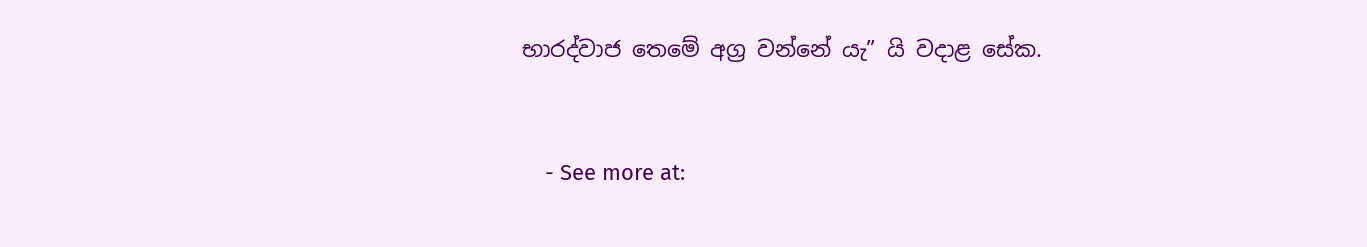භාරද්වාජ තෙමේ අග්‍ර වන්නේ යැ” යි වදාළ සේක.


    - See more at: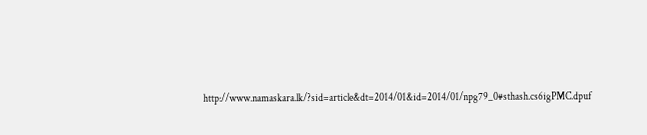http://www.namaskara.lk/?sid=article&dt=2014/01&id=2014/01/npg79_0#sthash.cs6igPMC.dpuf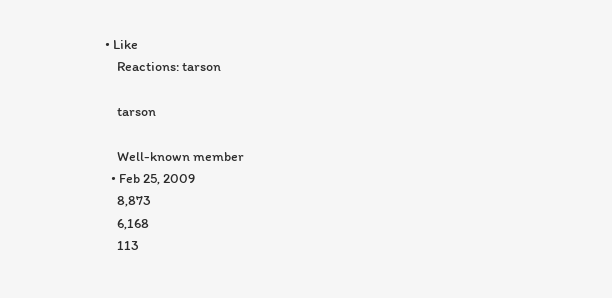• Like
    Reactions: tarson

    tarson

    Well-known member
  • Feb 25, 2009
    8,873
    6,168
    113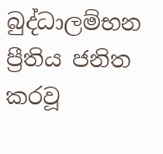බුද්ධාලම්භන ප්‍රීතිය ජනිත කරවූ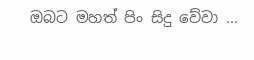ඔබට මහත් පිං සිදු වේවා ...